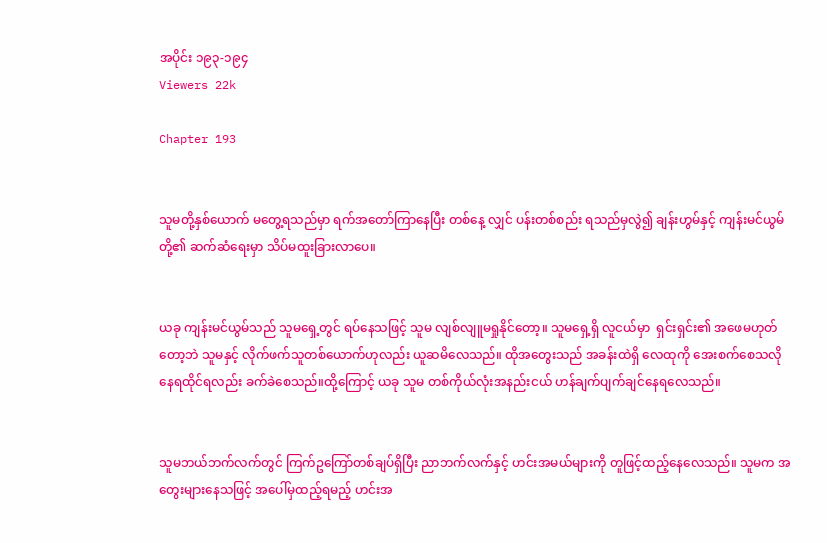အပိုင်း ၁၉၃-၁၉၄
Viewers 22k

Chapter 193


သူမတို့နှစ်ယောက် မတွေ့ရသည်မှာ ရက်အတော်ကြာနေပြီး တစ်နေ့ လျှင် ပန်းတစ်စည်း ရသည်မှလွဲ၍ ချန်းဟွမ်နှင့် ကျန်းမင်ယွမ်တို့၏ ဆက်ဆံရေးမှာ သိပ်မထူးခြားလာပေ။


ယခု ကျန်းမင်ယွမ်သည် သူမရှေ့တွင် ရပ်နေသဖြင့် သူမ လျစ်လျူမရှုနိုင်‌တော့။ သူမရှေ့ရှိ လူငယ်မှာ  ရှင်းရှင်း၏ အဖေမဟုတ်တော့ဘဲ သူမနှင့် လိုက်ဖက်သူတစ်ယောက်ဟုလည်း ယူဆမိလေသည်။ ထိုအတွေးသည် အခန်းထဲရှိ လေထုကို အေးစက်စေသလို နေရထိုင်ရလည်း ခက်ခဲစေသည်။ထို့‌ကြောင့် ယခု သူမ တစ်ကိုယ်လုံးအနည်းငယ် ဟန်ချက်ပျက်ချင်နေရလေသည်။


သူမဘယ်ဘက်လက်တွင် ကြက်ဥကြော်တစ်ချပ်ရှိပြီး ညာဘက်လက်နှင့် ဟင်းအမယ်များကို တူဖြင့်ထည့်နေလေသည်။ သူမက အတွေးများနေသဖြင့် အပေါ်မှထည့်ရမည့် ဟင်းအ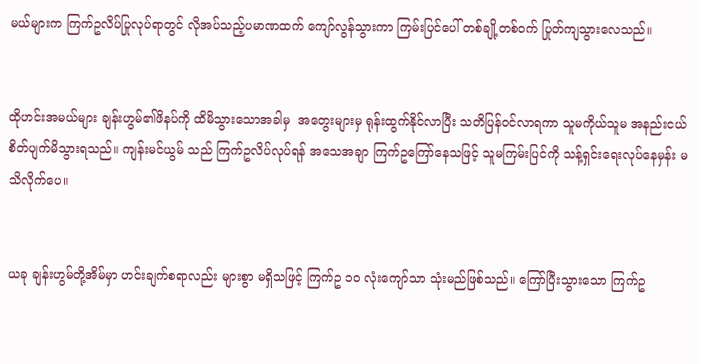မယ်များက ကြက်ဥလိပ်ပြုလုပ်ရာတွင် လိုအပ်သည့်ပမာဏထက် ကျော်လွန်သွားကာ ကြမ်းပြင်ပေါ် တစ်ချို့တစ်ဝက် ပြုတ်ကျသွားလေသည်။


ထိုဟင်းအမယ်များ ချန်းဟွမ်၏ဖိနပ်ကို ထိမိသွားသောအခါမှ  အတွေးများမှ ရုန်းထွက်နိုင်လာပြီး သတိပြန်ဝင်လာရကာ သူမကိုယ်သူမ အနည်းငယ် စိတ်ပျက်မိသွားရသည်။ ကျန်းမင်ယွမ် သည် ကြက်ဥလိပ်လုပ်ရန် အသေအချာ ကြက်ဥကြော်နေသဖြင့် သူမကြမ်းပြင်ကို သန့်ရှင်းရေးလုပ်နေမှန်း မသိလိုက်ပေ။


ယခု ချန်းဟွမ်တို့အိမ်မှာ ဟင်းချက်စရာလည်း များစွာ မရှိသဖြင့် ကြက်ဥ ၁၀ လုံးကျော်သာ သုံးမည်ဖြစ်သည်။ ကြော်ပြီးသွားသော ကြက်ဥ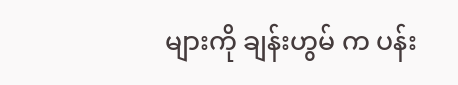များကို ချန်းဟွမ် က ပန်း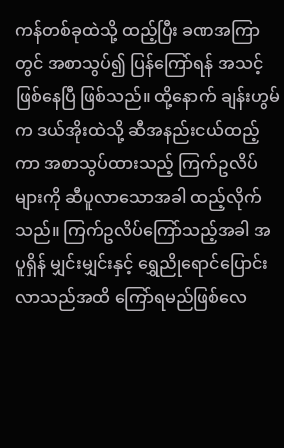ကန်တစ်ခုထဲသို့ ထည့်ပြီး ခဏအကြာတွင် အစာသွပ်၍ ပြန်ကြော်ရန် အသင့်ဖြစ်နေပြီ ဖြစ်သည်။ ထို့နောက် ချန်းဟွမ်က ဒယ်အိုးထဲသို့ ဆီအနည်းငယ်ထည့်ကာ အစာသွပ်ထားသည့် ကြက်ဥလိပ်များကို ဆီပူလာသောအခါ ထည့်လိုက်သည်။ ကြက်ဥလိပ်ကြော်သည့်အခါ အပူရှိန် မျှင်းမျှင်းနှင့် ရွှေညိုရောင်ပြောင်းလာသည်အထိ ကြော်ရမည်ဖြစ်လေ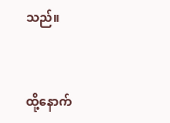သည်။


ထို့နောက်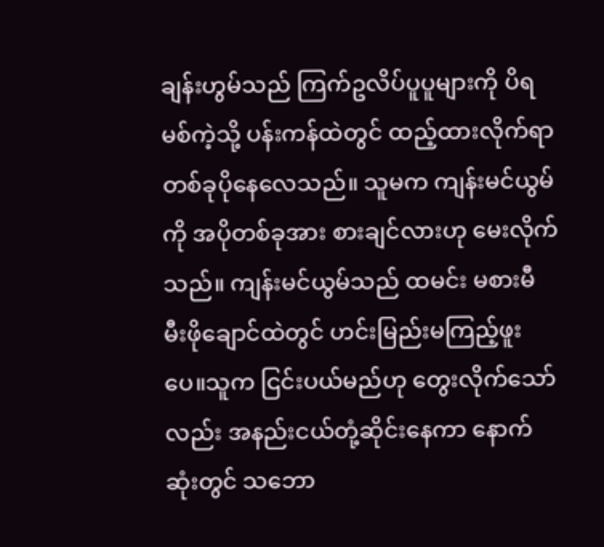ချန်းဟွမ်သည် ကြက်ဥလိပ်ပူပူများကို ပိရမစ်ကဲ့သို့ ပန်းကန်ထဲတွင် ထည့်ထားလိုက်ရာ တစ်ခုပိုနေလေသည်။ သူမက ကျန်းမင်ယွမ်ကို အပိုတစ်ခုအား စားချင်လားဟု မေးလိုက်သည်။ ကျန်းမင်ယွမ်သည် ထမင်း မစားမီ မီးဖိုချောင်ထဲတွင် ဟင်းမြည်းမကြည့်ဖူးပေ။သူက ငြင်းပယ်မည်ဟု တွေးလိုက်‌သော်လည်း အနည်းငယ်တုံ့ဆိုင်းနေကာ နောက်ဆုံးတွင် သဘော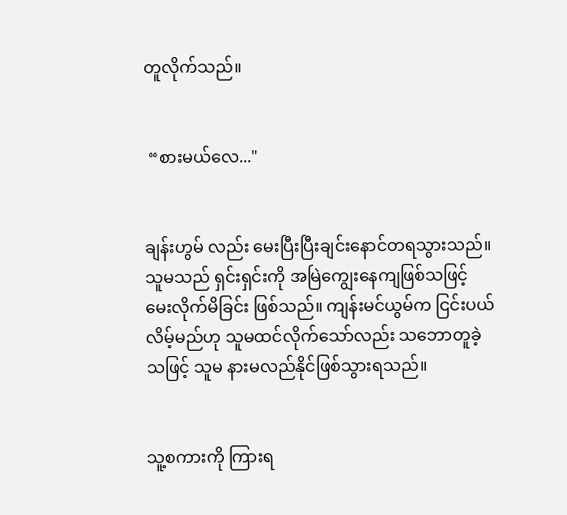တူလိုက်သည်။


 “စားမယ်လေ..."


ချန်းဟွမ် လည်း မေးပြီးပြီးချင်းနောင်တရသွားသည်။ သူမသည် ရှင်းရှင်းကို အမြဲကျွေးနေကျဖြစ်သဖြင့် မေးလိုက်မိခြင်း ဖြစ်သည်။ ကျန်းမင်ယွမ်က ငြင်းပယ်လိမ့်မည်ဟု သူမထင်လိုက်သော်လည်း သဘောတူခဲ့သဖြင့် သူမ နားမလည်နိုင်ဖြစ်သွားရသည်။


သူ့စကားကို ကြားရ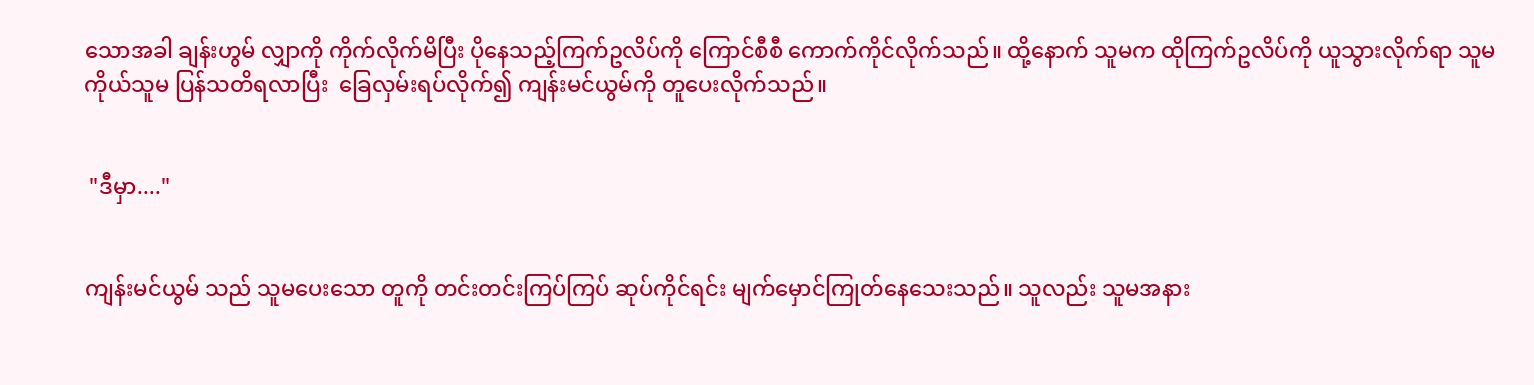သောအခါ ချန်းဟွမ် လျှာကို ကိုက်လိုက်မိပြီး ပိုနေသည့်ကြက်ဥလိပ်ကို ကြောင်စီစီ ကောက်ကိုင်လိုက်သည်။ ထို့နောက် သူမက ထိုကြက်ဥလိပ်ကို ယူသွားလိုက်ရာ သူမကိုယ်သူမ ပြန်သတိရလာပြီး  ခြေလှမ်းရပ်လိုက်၍ ကျန်းမင်ယွမ်ကို တူပေးလိုက်သည်။


 "ဒီမှာ...."


ကျန်းမင်ယွမ် သည် သူမပေးသော တူကို တင်းတင်းကြပ်ကြပ် ဆုပ်ကိုင်ရင်း မျက်မှောင်ကြုတ်နေသေးသည်။ သူလည်း သူမအနား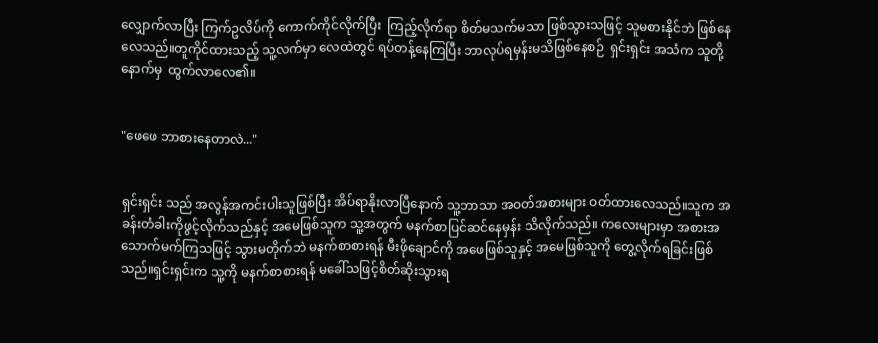လျှောက်လာပြီး ကြက်ဥလိပ်ကို ကောက်ကိုင်လိုက်ပြီး  ကြည့်လိုက်ရာ စိတ်မသက်မသာ ဖြစ်သွားသဖြင့် သူမစားနိုင်ဘဲ ဖြစ်နေလေသည်။တူကိုင်ထားသည့် သူ့လက်မှာ လေထဲတွင် ရပ်တန့်နေကြပြီး ဘာလုပ်ရမှန်းမသိဖြစ်နေစဉ်  ရှင်းရှင်း အသံက သူတို့နောက်မှ  ထွက်လာလေ၏။


"ဖေဖေ ဘာစားနေတာလဲ..."


ရှင်းရှင်း သည် အလွန်အကင်းပါးသူဖြစ်ပြီး အိပ်ရာနိုးလာပြီနောက် သူ့ဘာသာ အဝတ်အစားများ ဝတ်ထားလေသည်။သူက အခန်းတံခါးကိုဖွင့်လိုက်သည်နှင့် အမေဖြစ်သူက သူ့အတွက် မနက်စာပြင်ဆင်နေမှန်း သိလိုက်သည်။ ကလေးများမှာ အစားအသောက်မက်ကြသဖြင့် သွားမတိုက်ဘဲ မနက်စာစားရန် မီးဖိုချောင်ကို အဖေဖြစ်သူနှင့် အမေဖြစ်သူကို တွေ့လိုက်ရခြင်းဖြစ်သည်။ရှင်းရှင်းက သူ့ကို မနက်စာစားရန် မခေါ်သဖြင့်စိတ်ဆိုးသွားရ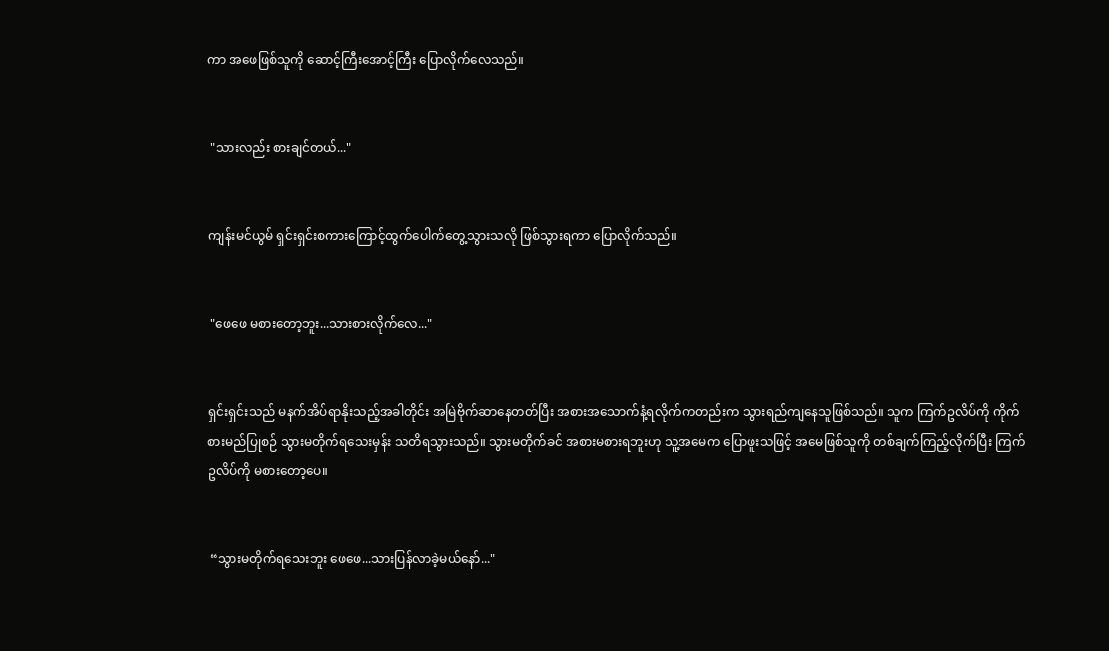ကာ အဖေဖြစ်သူကို ဆောင့်ကြီးအောင့်ကြီး ပြောလိုက်လေသည်။


 "သားလည်း စားချင်တယ်..."


ကျန်းမင်ယွမ် ရှင်းရှင်းစကားကြောင့်ထွက်ပေါက်တွေ့သွားသလို ဖြစ်သွားရကာ ပြောလိုက်သည်။


 "ဖေဖေ မစားတော့ဘူး...သားစားလိုက်လေ..."


ရှင်းရှင်းသည် မနက်အိပ်ရာနိုးသည့်အခါတိုင်း အမြဲဗိုက်ဆာနေတတ်ပြီး အစားအသောက်နံ့ရလိုက်ကတည်းက သွားရည်ကျနေသူဖြစ်သည်။ သူက ကြက်ဥလိပ်ကို ကိုက်စားမည်ပြုစဉ် သွားမတိုက်ရ‌သေးမှန်း သတိရသွားသည်။ သွားမတိုက်ခင် အစားမစားရဘူးဟု သူ့အမေက ပြောဖူးသဖြင့် အမေဖြစ်သူကို တစ်ချက်ကြည့်လိုက်ပြီး ကြက်ဥလိပ်ကို မစားတော့ပေ။


 “သွားမတိုက်ရသေးဘူး ဖေဖေ...သားပြန်လာခဲ့မယ်နော်..."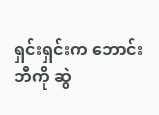ရှင်းရှင်းက ဘောင်းဘီကို ဆွဲ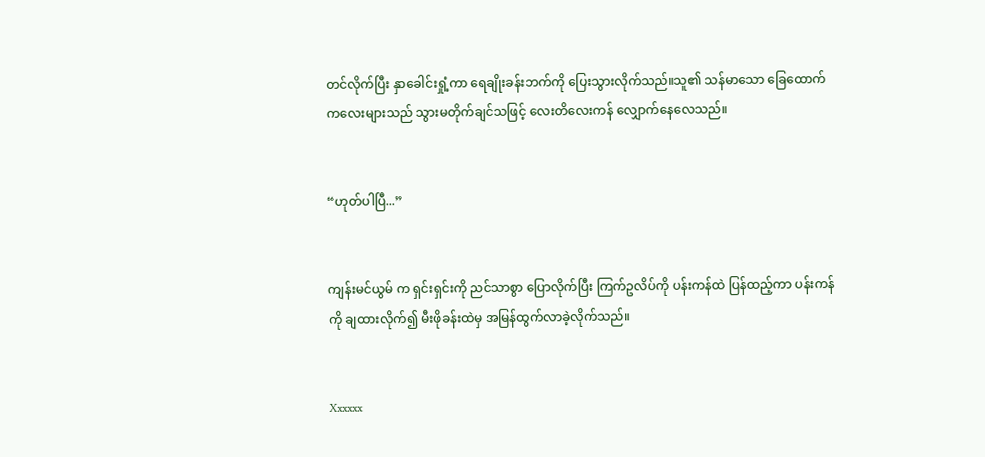တင်လိုက်ပြီး နှာခေါင်းရှုံ့ကာ ရေချိုးခန်းဘက်ကို ပြေးသွားလိုက်သည်။သူ၏ သန်မာသော ခြေထောက်ကလေးများသည် သွားမတိုက်ချင်သဖြင့် လေးတိလေးကန် လျှောက်နေလေသည်။


“ဟုတ်ပါပြီ...”


ကျန်းမင်ယွမ် က ရှင်းရှင်းကို ညင်သာစွာ ပြောလိုက်ပြီး ကြက်ဥလိပ်ကို ပန်းကန်ထဲ ပြန်ထည့်ကာ ပန်းကန်ကို ချထားလိုက်၍ မီးဖိုခန်းထဲမှ အမြန်ထွက်လာခဲ့လိုက်သည်။


Xxxxxx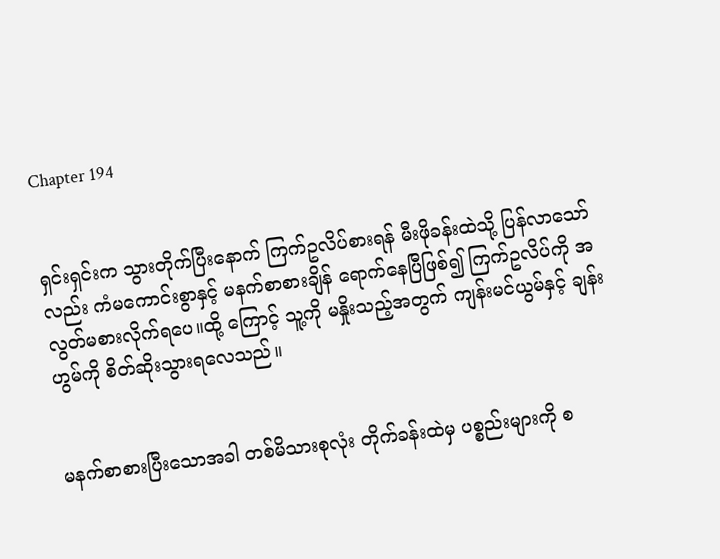Chapter 194


ရှင်းရှင်းက သွားတိုက်ပြီးနောက် ကြက်ဥလိပ်စားရန် မီးဖိုခန်းထဲသို့ ပြန်‌လာသော်လည်း ကံမကောင်းစွာနှင့် မနက်စာစားချိန် ရောက်နေပြီဖြစ်၍ ကြက်ဥလိပ်ကို အလွတ်မစားလိုက်ရပေ။ထို့‌ ကြောင့် သူ့ကို မနှိုးသည့်အတွက် ကျန်းမင်ယွမ်နှင့် ချန်းဟွမ်ကို စိတ်ဆိုးသွားရလေသည်။


မနက်စာစားပြီးသောအခါ တစ်မိသားစုလုံး တိုက်ခန်းထဲမှ ပစ္စည်းများကို စ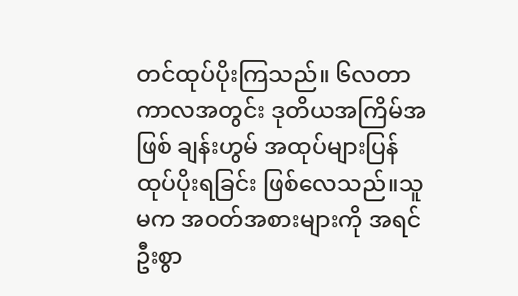တင်ထုပ်ပိုးကြသည်။ ၆လတာကာလအတွင်း ဒုတိယအကြိမ်အဖြစ် ချန်းဟွမ် အထုပ်များပြန်ထုပ်ပိုးရခြင်း ဖြစ်လေသည်။သူမက အဝတ်အစားများကို အရင်ဦးစွာ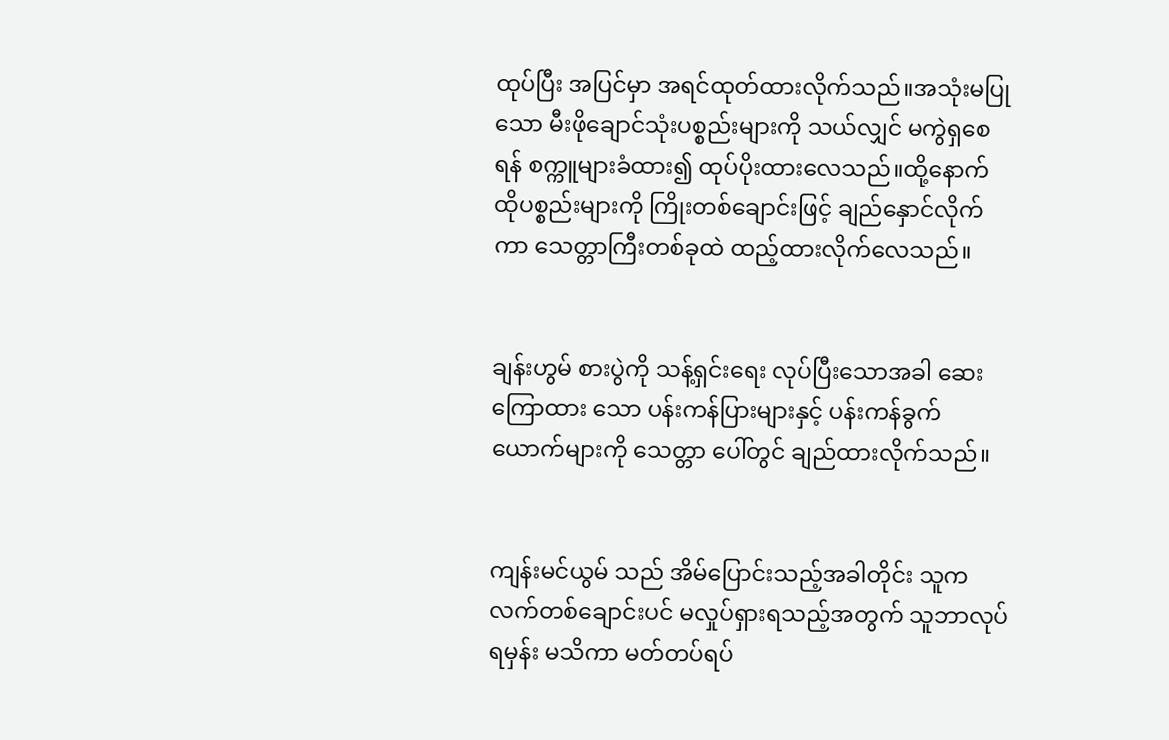ထုပ်ပြီး အပြင်မှာ အရင်ထုတ်ထားလိုက်သည်။အသုံးမပြုသော မီးဖိုချောင်သုံးပစ္စည်းများကို သယ်လျှင် မကွဲရှစေရန် စက္ကူများခံထား၍ ထုပ်ပိုးထားလေသည်။ထို့နောက် ထိုပစ္စည်းများကို ကြိုးတစ်ချောင်းဖြင့် ချည်နှောင်လိုက်ကာ သေတ္တာကြီးတစ်ခုထဲ ထည့်ထားလိုက်လေသည်။


ချန်းဟွမ် စားပွဲကို သန့်ရှင်းရေး လုပ်ပြီးသောအခါ ဆေးကြောထား သော ပန်းကန်ပြားများနှင့် ပန်းကန်ခွက်ယောက်များကို သေတ္တာ ပေါ်တွင် ချည်ထားလိုက်သည်။


ကျန်းမင်ယွမ် သည် အိမ်ပြောင်းသည့်အခါတိုင်း သူကလက်တစ်ချောင်းပင် မလှုပ်ရှားရသည့်အတွက် သူဘာလုပ်ရမှန်း မသိကာ မတ်တပ်ရပ်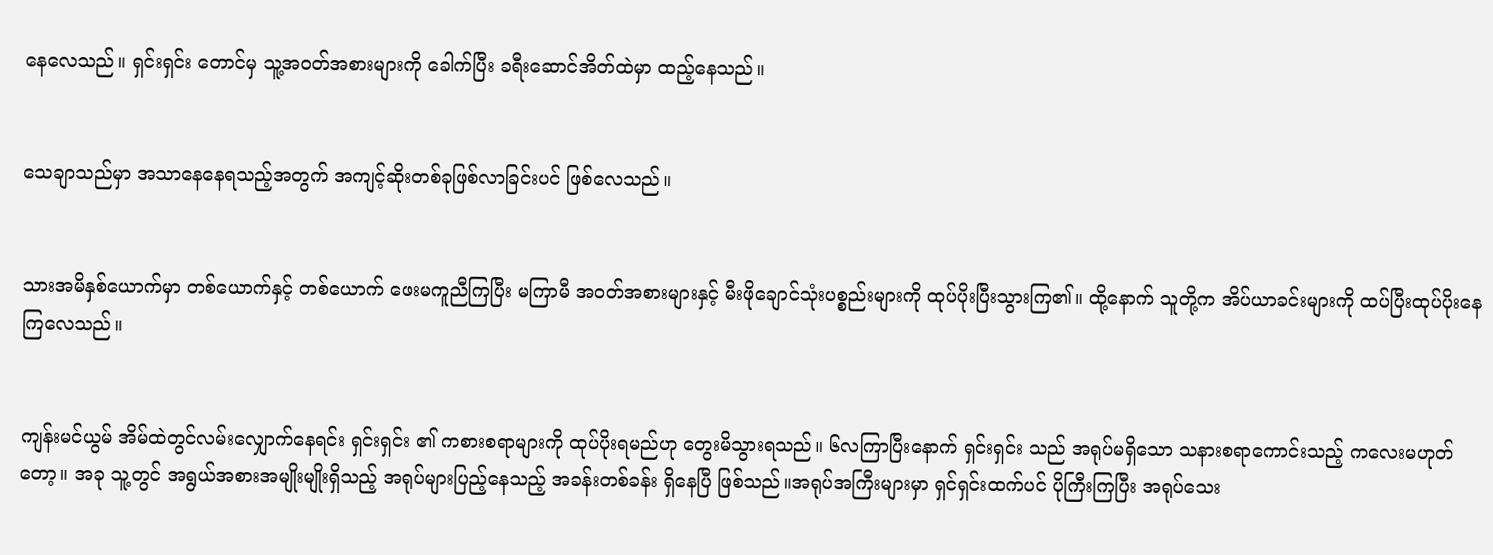နေလေသည်။ ရှင်းရှင်း တောင်မှ သူ့အဝတ်အစားများကို ခေါက်ပြီး ခရီးဆောင်အိတ်ထဲမှာ ထည့်နေသည်။


သေချာသည်မှာ အသာနေနေရသည့်အတွက် အကျင့်ဆိုးတစ်ခုဖြစ်လာခြင်းပင် ဖြစ်လေသည်။


သားအမိနှစ်ယောက်မှာ တစ်ယောက်နှင့် တစ်ယောက် ဖေးမကူညီကြပြီး မကြာမီ အဝတ်အစားများနှင့် မီးဖိုချောင်သုံးပစ္စည်းများကို ထုပ်ပိုးပြီးသွားကြ၏။ ထို့နောက် သူတို့က အိပ်ယာခင်းများကို ထပ်ပြီး‌ထုပ်ပိုးနေကြလေသည်။


ကျန်းမင်ယွမ် အိမ်ထဲတွင်လမ်းလျှောက်နေရင်း ရှင်းရှင်း ၏ ကစားစရာများကို ထုပ်ပိုးရမည်ဟု တွေးမိသွားရသည်။ ၆လကြာပြီးနောက် ရှင်းရှင်း သည် အရုပ်မရှိသော သနားစရာကောင်းသည့် ကလေးမဟုတ်တော့။ အခု သူ့တွင် အရွယ်အစားအမျိုးမျိုးရှိသည့် အရုပ်များပြည့်နေသည့် အခန်းတစ်ခန်း ရှိနေပြီ ဖြစ်သည်။အရုပ်အကြီးများမှာ ရှင်ရှင်းထက်ပင် ပိုကြီးကြပြီး အရုပ်သေး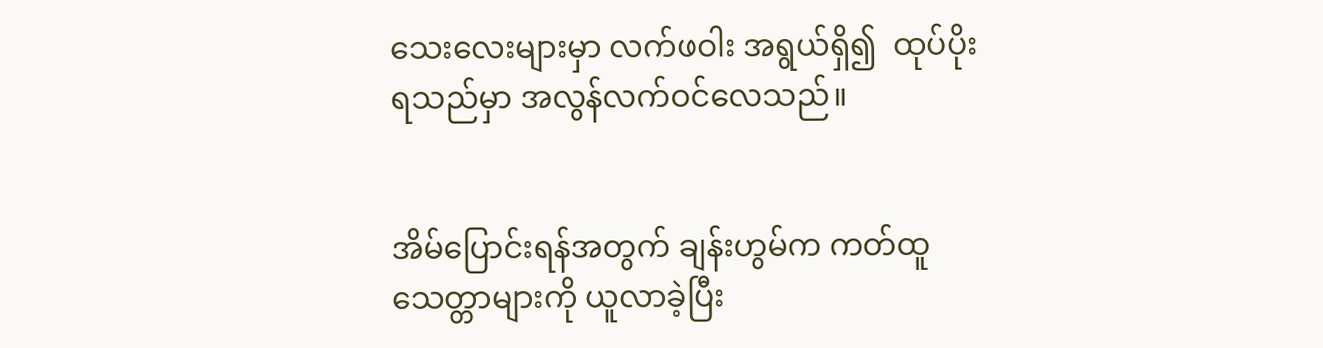သေးလေးများမှာ လက်ဖဝါး အရွယ်ရှိ၍  ထုပ်ပိုးရသည်မှာ အလွန်လက်ဝင်လေသည်။


အိမ်ပြောင်းရန်အတွက် ချန်းဟွမ်က ကတ်ထူသေတ္တာများကို ယူလာခဲ့ပြီး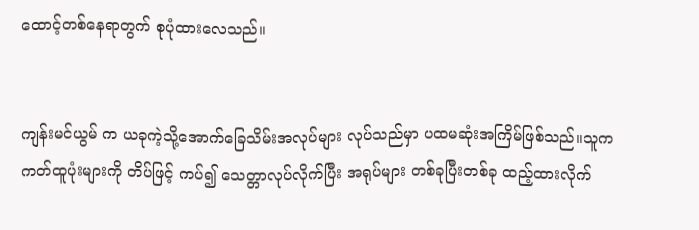ထောင့်‌တစ်နေရာတွက် စုပုံထားလေသည်။


ကျန်းမင်ယွမ် က ယခုကဲ့သို့အောက်ခြေသိမ်းအလုပ်များ လုပ်သည်မှာ ပထမဆုံးအကြိမ်ဖြစ်သည်။သူက ကတ်ထူပုံးများကို တိပ်ဖြင့် ကပ်၍ သေတ္တာလုပ်လိုက်ပြီး အရုပ်များ တစ်ခုပြီးတစ်ခု ထည့်ထားလိုက်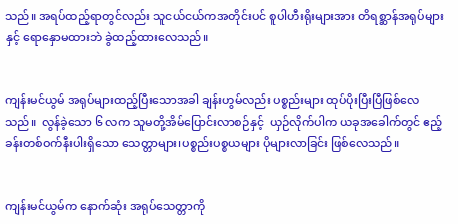သည်။ အရပ်ထည့်ရာတွင်လည်း သူငယ်ငယ်ကအတိုင်းပင် စူပါဟီးရိုးများအား တိရစ္ဆာန်အရုပ်များနှင့် ရောနှောမထားဘဲ ခွဲထည့်ထားလေသည်။


ကျန်းမင်ယွမ် အရုပ်များထည့်ပြီးသောအခါ ချန်းဟွမ်လည်း ပစ္စည်းများ ထုပ်ပိုးပြီးပြီဖြစ်လေသည်။  လွန်ခဲ့သော ၆ လက သူမတို့အိမ်ပြောင်းလာစဉ်နှင့်  ယှဉ်လိုက်ပါက ယခုအခေါက်တွင် ဧည့်ခန်းတစ်ဝက်နီးပါးရှိသော သေတ္တာများ၊ပစ္စည်းပစ္စယများ ပိုများလာခြင်း ဖြစ်လေသည်။


ကျန်းမင်ယွမ်က နောက်ဆုံး အရုပ်သေတ္တာကို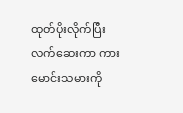ထုတ်ပိုးလိုက်ပြီး လက်ဆေးကာ ကားမောင်းသမားကို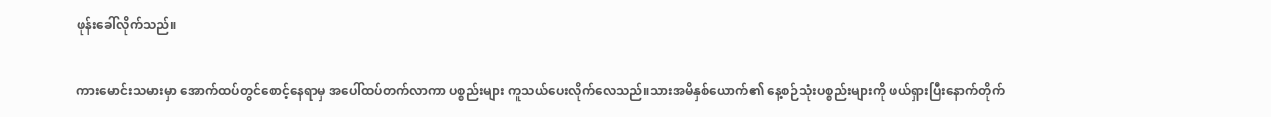ဖုန်းခေါ်လိုက်သည်။


ကားမောင်းသမားမှာ အောက်ထပ်တွင်စောင့်နေရာမှ အပေါ်ထပ်တက်လာကာ ပစ္စည်းများ ကူသယ်ပေးလိုက်လေသည်။သားအမိနှစ်ယောက်၏ နေ့စဉ်သုံးပစ္စည်းများကို ဖယ်ရှားပြီးနောက်တိုက်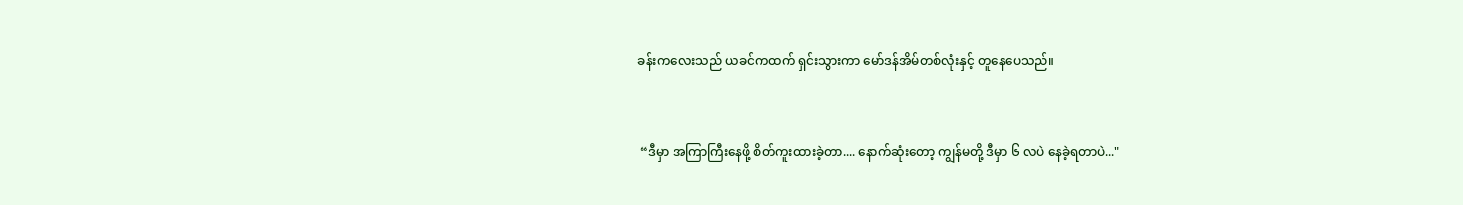ခန်းကလေးသည် ယခင်ကထက် ရှင်းသွားကာ မော်ဒန်အိမ်တစ်လုံးနှင့် တူနေပေသည်။


 “ဒီမှာ အကြာကြီးနေဖို့ စိတ်ကူးထားခဲ့တာ.... နောက်ဆုံးတော့ ကျွန်မတို့ ဒီမှာ ၆ လပဲ နေခဲ့ရတာပဲ..."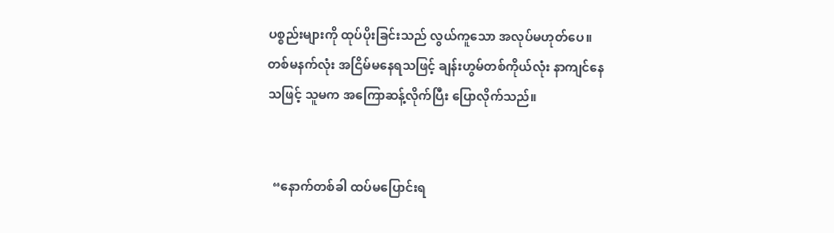ပစ္စည်းများကို ထုပ်ပိုးခြင်းသည် လွယ်ကူသော အလုပ်မဟုတ်ပေ။တစ်မနက်လုံး အငြိမ်မနေရသဖြင့် ချန်းဟွမ်တစ်ကိုယ်လုံး နာကျင်နေသဖြင့် သူမက အကြောဆန့်လိုက်ပြီး ပြောလိုက်သည်။


  “နောက်တစ်ခါ ထပ်မပြောင်းရ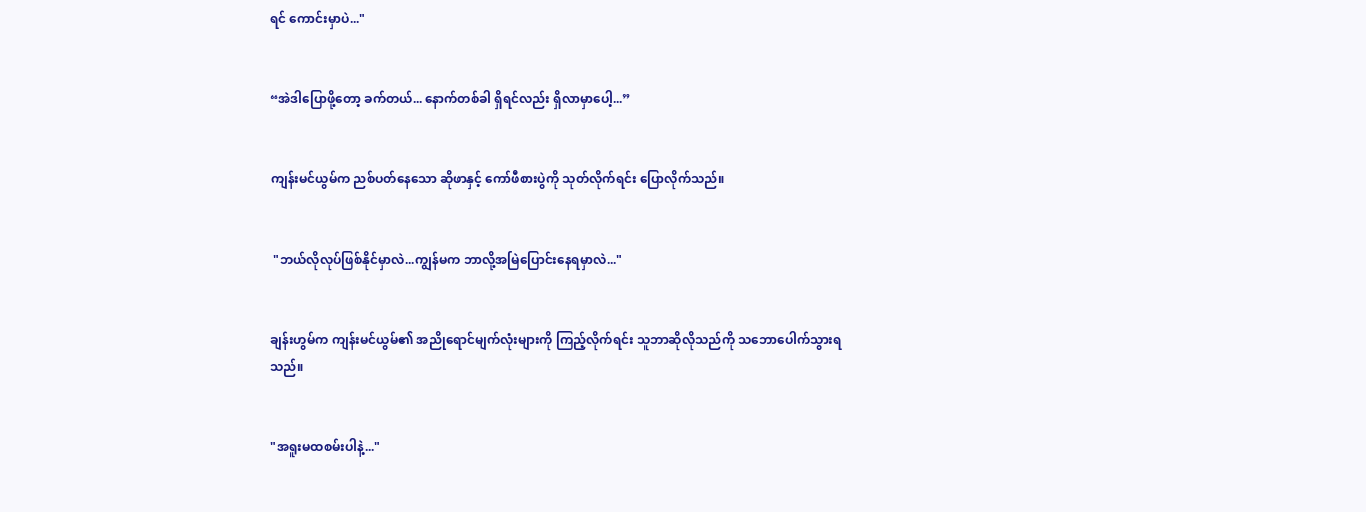ရင် ကောင်းမှာပဲ..."


“အဲဒါပြောဖို့တော့ ခက်တယ်... နောက်တစ်ခါ ရှိရင်လည်း ရှိလာမှာပေါ့...”


ကျန်းမင်ယွမ်က ညစ်ပတ်နေသော ဆိုဖာနှင့် ကော်ဖီစားပွဲကို သုတ်လိုက်ရင်း ပြောလိုက်သည်။


 "ဘယ်လိုလုပ်ဖြစ်နိုင်မှာလဲ...ကျွန်မက ဘာလို့အမြဲပြောင်းနေရမှာလဲ..."


ချန်းဟွမ်က ကျန်းမင်ယွမ်၏ အညိုရောင်မျက်လုံးများကို ကြည့်လိုက်ရင်း သူဘာဆိုလိုသည်ကို သဘောပေါက်သွားရသည်။


"အရူးမထစမ်းပါနဲ့..."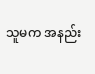သူမက အနည်း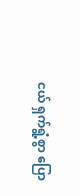ငယ် ရှက်ရွံ့စွာ ပြော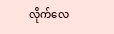လိုက်လေ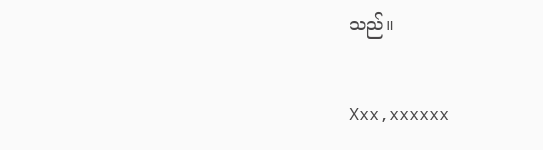သည်။


Xxx,xxxxxx